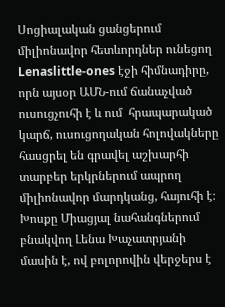Սոցիալական ցանցերում միլիոնավոր հետևորդներ ունեցող Lenaslittle-ones էջի հիմնադիրը, որն այսօր ԱՄՆ-ում ճանաչված ուսուցչուհի է և ում  հրապարակած կարճ, ուսուցողական հոլովակները հասցրել են գրավել աշխարհի տարբեր երկրներում ապրող միլիոնավոր մարդկանց, հայուհի է։ Խոսքը Միացյալ նահանգներում բնակվող Լենա Խաչատրյանի մասին է, ով բոլորովին վերջերս է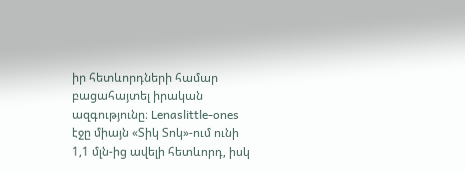իր հետևորդների համար բացահայտել իրական ազգությունը։ Lenaslittle-ones էջը միայն «Տիկ Տոկ»-ում ունի 1,1 մլն-ից ավելի հետևորդ, իսկ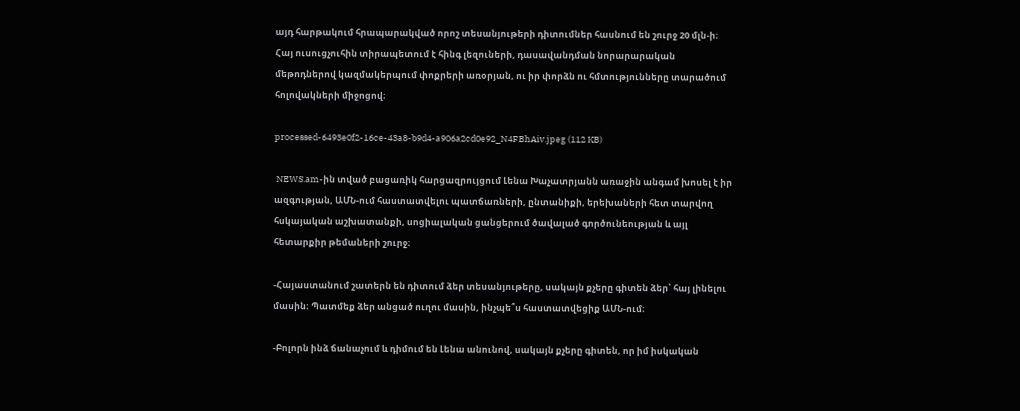այդ հարթակում հրապարակված որոշ տեսանյութերի դիտումներ հասնում են շուրջ 20 մլն-ի։ Հայ ուսուցչուհին տիրապետում է հինգ լեզուների, դասավանդման նորարարական մեթոդներով կազմակերպում փոքրերի առօրյան, ու իր փորձն ու հմտությունները տարածում հոլովակների միջոցով։

processed-6493e0f2-16ce-43a8-b9d4-a906a2cd0e92_N4FBhAiv.jpeg (112 KB)

 NEWS.am-ին տված բացառիկ հարցազրույցում Լենա Խաչատրյանն առաջին անգամ խոսել է իր ազգության, ԱՄՆ-ում հաստատվելու պատճառների, ընտանիքի, երեխաների հետ տարվող հսկայական աշխատանքի, սոցիալական ցանցերում ծավալած գործունեության և այլ հետարքիր թեմաների շուրջ։

-Հայաստանում շատերն են դիտում ձեր տեսանյութերը, սակայն քչերը գիտեն ձեր՝ հայ լինելու մասին։ Պատմեք ձեր անցած ուղու մասին, ինչպե՞ս հաստատվեցիք ԱՄՆ-ում։

-Բոլորն ինձ ճանաչում և դիմում են Լենա անունով, սակայն քչերը գիտեն, որ իմ իսկական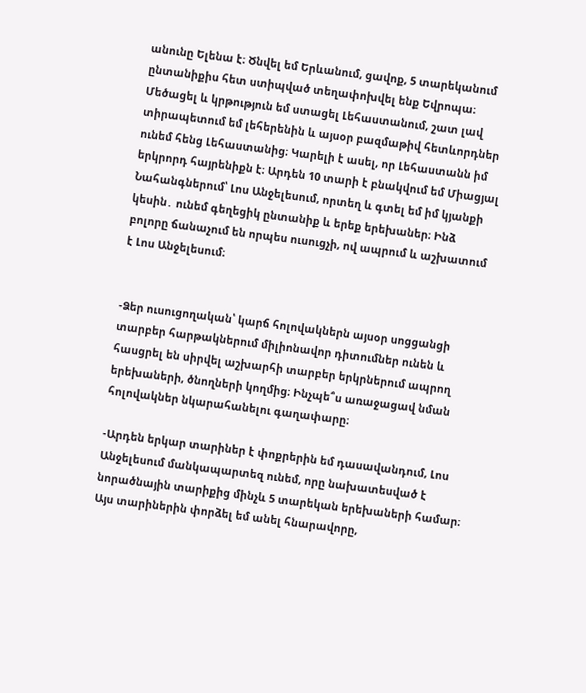անունը Ելենա է։ Ծնվել եմ Երևանում, ցավոք, 5 տարեկանում ընտանիքիս հետ ստիպված տեղափոխվել ենք Եվրոպա։ Մեծացել և կրթություն եմ ստացել Լեհաստանում, շատ լավ տիրապետում եմ լեհերենին և այսօր բազմաթիվ հետևորդներ ունեմ հենց Լեհաստանից։ Կարելի է ասել, որ Լեհաստանն իմ երկրորդ հայրենիքն է։ Արդեն 10 տարի է բնակվում եմ Միացյալ Նահանգներում՝ Լոս Անջելեսում, որտեղ և գտել եմ իմ կյանքի կեսին․ ունեմ գեղեցիկ ընտանիք և երեք երեխաներ։ Ինձ բոլորը ճանաչում են որպես ուսուցչի, ով ապրում և աշխատում է Լոս Անջելեսում։


-Ձեր ուսուցողական՝ կարճ հոլովակներն այսօր սոցցանցի տարբեր հարթակներում միլիոնավոր դիտումներ ունեն և հասցրել են սիրվել աշխարհի տարբեր երկրներում ապրող երեխաների, ծնողների կողմից։ Ինչպե՞ս առաջացավ նման հոլովակներ նկարահանելու գաղափարը։

-Արդեն երկար տարիներ է փոքրերին եմ դասավանդում, Լոս Անջելեսում մանկապարտեզ ունեմ, որը նախատեսված է նորածնային տարիքից մինչև 5 տարեկան երեխաների համար։ Այս տարիներին փորձել եմ անել հնարավորը,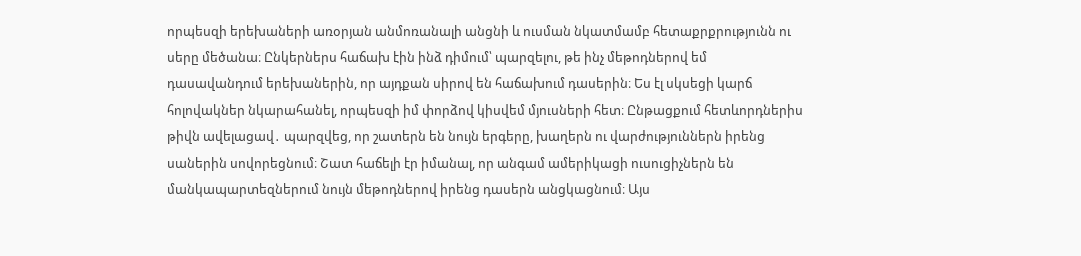որպեսզի երեխաների առօրյան անմոռանալի անցնի և ուսման նկատմամբ հետաքրքրությունն ու սերը մեծանա։ Ընկերներս հաճախ էին ինձ դիմում՝ պարզելու, թե ինչ մեթոդներով եմ դասավանդում երեխաներին, որ այդքան սիրով են հաճախում դասերին։ Ես էլ սկսեցի կարճ հոլովակներ նկարահանել, որպեսզի իմ փորձով կիսվեմ մյուսների հետ։ Ընթացքում հետևորդներիս թիվն ավելացավ․ պարզվեց, որ շատերն են նույն երգերը, խաղերն ու վարժություններն իրենց սաներին սովորեցնում։ Շատ հաճելի էր իմանալ, որ անգամ ամերիկացի ուսուցիչներն են մանկապարտեզներում նույն մեթոդներով իրենց դասերն անցկացնում։ Այս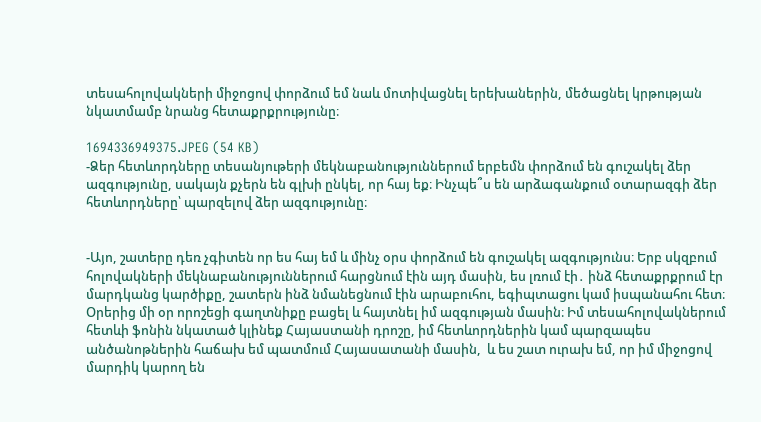տեսահոլովակների միջոցով փորձում եմ նաև մոտիվացնել երեխաներին, մեծացնել կրթության նկատմամբ նրանց հետաքրքրությունը։

1694336949375.JPEG (54 KB)
-Ձեր հետևորդները տեսանյութերի մեկնաբանություններում երբեմն փորձում են գուշակել ձեր ազգությունը, սակայն քչերն են գլխի ընկել, որ հայ եք։ Ինչպե՞ս են արձագանքում օտարազգի ձեր հետևորդները՝ պարզելով ձեր ազգությունը։


-Այո, շատերը դեռ չգիտեն որ ես հայ եմ և մինչ օրս փորձում են գուշակել ազգությունս։ Երբ սկզբում հոլովակների մեկնաբանություններում հարցնում էին այդ մասին, ես լռում էի․ ինձ հետաքրքրում էր մարդկանց կարծիքը, շատերն ինձ նմանեցնում էին արաբուհու, եգիպտացու կամ իսպանահու հետ։ Օրերից մի օր որոշեցի գաղտնիքը բացել և հայտնել իմ ազգության մասին։ Իմ տեսահոլովակներում հետևի ֆոնին նկատած կլինեք Հայաստանի դրոշը, իմ հետևորդներին կամ պարզապես անծանոթներին հաճախ եմ պատմում Հայասատանի մասին,  և ես շատ ուրախ եմ, որ իմ միջոցով մարդիկ կարող են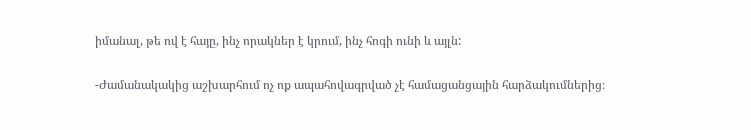իմանալ, թե ով է հայը, ինչ որակներ է կրում, ինչ հոգի ունի և այլն:

-Ժամանակակից աշխարհում ոչ ոք ապահովագրված չէ համացանցային հարձակումներից։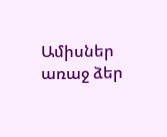Ամիսներ առաջ ձեր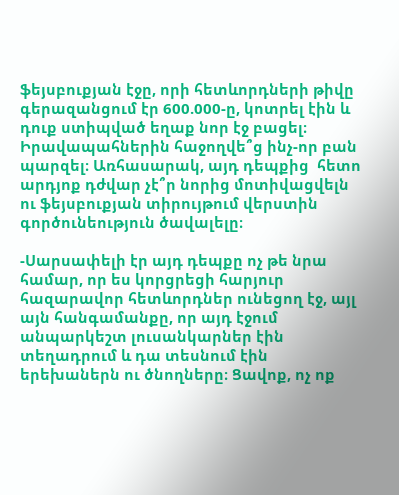ֆեյսբուքյան էջը, որի հետևորդների թիվը գերազանցում էր 600.000-ը, կոտրել էին և դուք ստիպված եղաք նոր էջ բացել։ Իրավապահներին հաջողվե՞ց ինչ-որ բան պարզել։ Առհասարակ, այդ դեպքից  հետո արդյոք դժվար չէ՞ր նորից մոտիվացվելն ու ֆեյսբուքյան տիրույթում վերստին գործունեություն ծավալելը։

-Սարսափելի էր այդ դեպքը ոչ թե նրա համար, որ ես կորցրեցի հարյուր հազարավոր հետևորդներ ունեցող էջ, այլ այն հանգամանքը, որ այդ էջում անպարկեշտ լուսանկարներ էին տեղադրում և դա տեսնում էին երեխաներն ու ծնողները։ Ցավոք, ոչ ոք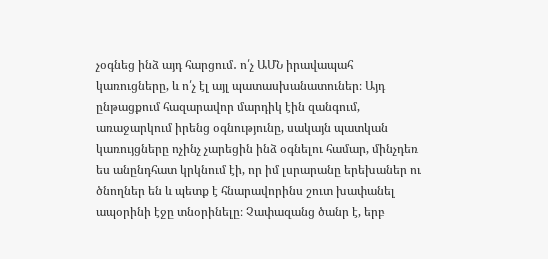չօգնեց ինձ այդ հարցում․ ո՛չ ԱՄՆ իրավապահ կառուցները, և ո՛չ էլ այլ պատասխանատուներ։ Այդ ընթացքում հազարավոր մարդիկ էին զանգում, առաջարկում իրենց օգնությունը, սակայն պատկան կառույցները ոչինչ չարեցին ինձ օգնելու համար, մինչդեռ ես անընդհատ կրկնում էի, որ իմ լսրարանը երեխաներ ու ծնողներ են և պետք է հնարավորինս շուտ խափանել ապօրինի էջը տնօրինելը։ Չափազանց ծանր է, երբ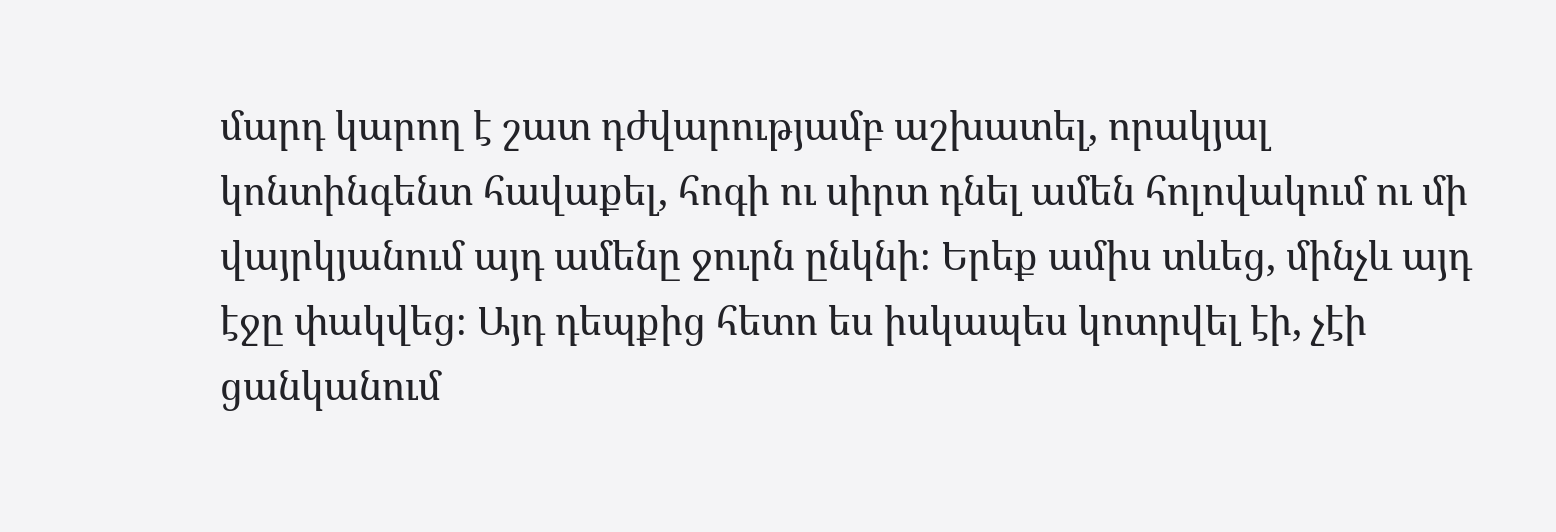մարդ կարող է շատ դժվարությամբ աշխատել, որակյալ կոնտինգենտ հավաքել, հոգի ու սիրտ դնել ամեն հոլովակում ու մի վայրկյանում այդ ամենը ջուրն ընկնի։ Երեք ամիս տևեց, մինչև այդ էջը փակվեց։ Այդ դեպքից հետո ես իսկապես կոտրվել էի, չէի ցանկանում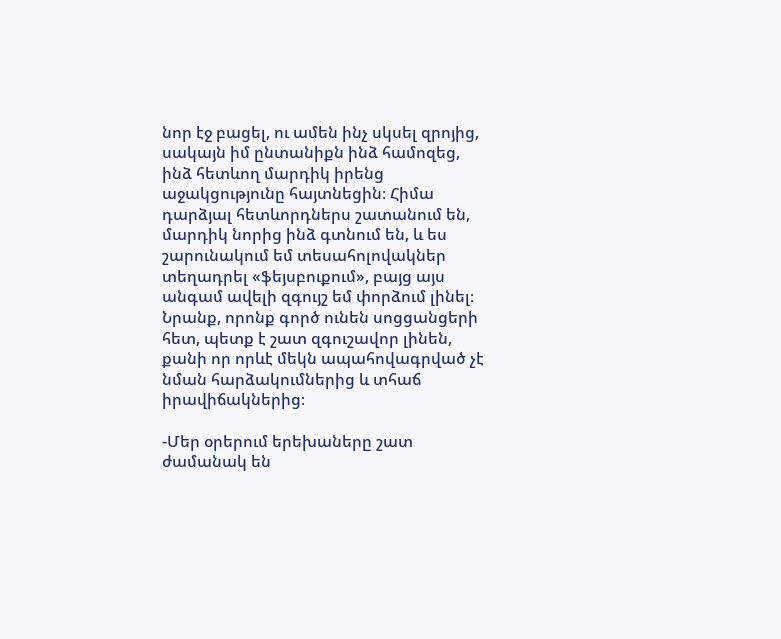նոր էջ բացել, ու ամեն ինչ սկսել զրոյից, սակայն իմ ընտանիքն ինձ համոզեց, ինձ հետևող մարդիկ իրենց աջակցությունը հայտնեցին։ Հիմա դարձյալ հետևորդներս շատանում են, մարդիկ նորից ինձ գտնում են, և ես շարունակում եմ տեսահոլովակներ տեղադրել «ֆեյսբուքում», բայց այս անգամ ավելի զգույշ եմ փորձում լինել։ Նրանք, որոնք գործ ունեն սոցցանցերի հետ, պետք է շատ զգուշավոր լինեն, քանի որ որևէ մեկն ապահովագրված չէ նման հարձակումներից և տհաճ իրավիճակներից։

-Մեր օրերում երեխաները շատ ժամանակ են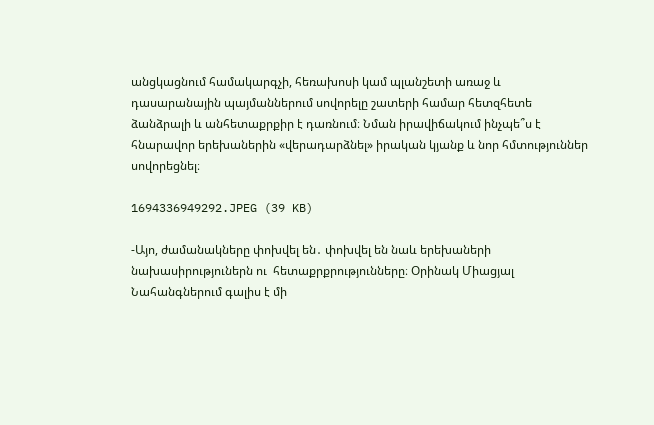անցկացնում համակարգչի, հեռախոսի կամ պլանշետի առաջ և դասարանային պայմաններում սովորելը շատերի համար հետզհետե ձանձրալի և անհետաքրքիր է դառնում։ Նման իրավիճակում ինչպե՞ս է հնարավոր երեխաներին «վերադարձնել» իրական կյանք և նոր հմտություններ սովորեցնել։

1694336949292.JPEG (39 KB)

-Այո, ժամանակները փոխվել են․ փոխվել են նաև երեխաների նախասիրություներն ու  հետաքրքրությունները։ Օրինակ Միացյալ Նահանգներում գալիս է մի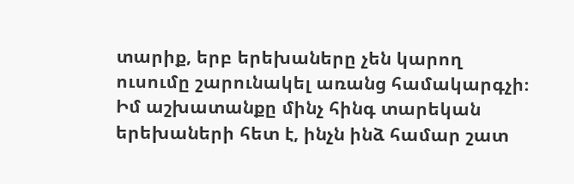տարիք, երբ երեխաները չեն կարող ուսումը շարունակել առանց համակարգչի։ Իմ աշխատանքը մինչ հինգ տարեկան երեխաների հետ է, ինչն ինձ համար շատ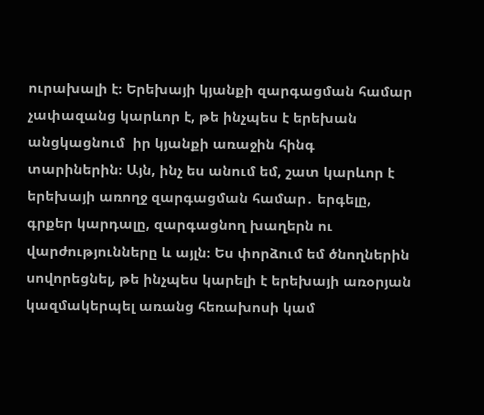ուրախալի է։ Երեխայի կյանքի զարգացման համար չափազանց կարևոր է, թե ինչպես է երեխան անցկացնում  իր կյանքի առաջին հինգ տարիներին։ Այն, ինչ ես անում եմ, շատ կարևոր է երեխայի առողջ զարգացման համար․ երգելը, գրքեր կարդալը, զարգացնող խաղերն ու վարժությունները և այլն։ Ես փորձում եմ ծնողներին սովորեցնել, թե ինչպես կարելի է երեխայի առօրյան կազմակերպել առանց հեռախոսի կամ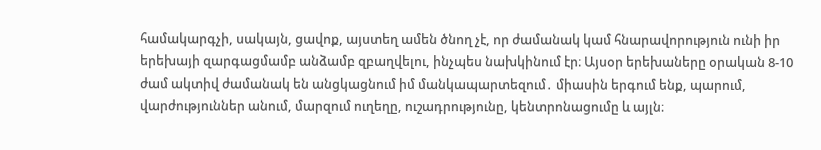համակարգչի, սակայն, ցավոք, այստեղ ամեն ծնող չէ, որ ժամանակ կամ հնարավորություն ունի իր երեխայի զարգացմամբ անձամբ զբաղվելու, ինչպես նախկինում էր։ Այսօր երեխաները օրական 8-10 ժամ ակտիվ ժամանակ են անցկացնում իմ մանկապարտեզում․ միասին երգում ենք, պարում, վարժություններ անում, մարզում ուղեղը, ուշադրությունը, կենտրոնացումը և այլն։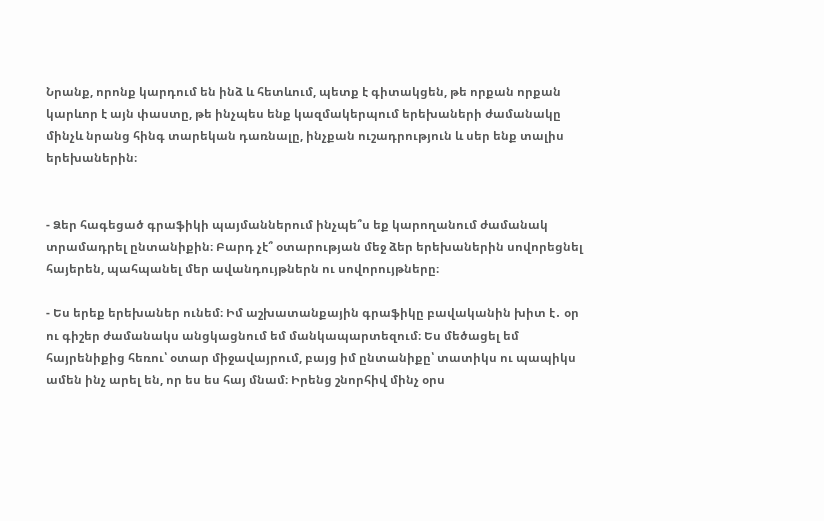Նրանք, որոնք կարդում են ինձ և հետևում, պետք է գիտակցեն, թե որքան որքան կարևոր է այն փաստը, թե ինչպես ենք կազմակերպում երեխաների ժամանակը մինչև նրանց հինգ տարեկան դառնալը, ինչքան ուշադրություն և սեր ենք տալիս երեխաներին։


- Ձեր հագեցած գրաֆիկի պայմաններում ինչպե՞ս եք կարողանում ժամանակ տրամադրել ընտանիքին։ Բարդ չէ՞ օտարության մեջ ձեր երեխաներին սովորեցնել հայերեն, պահպանել մեր ավանդույթներն ու սովորույթները։

- Ես երեք երեխաներ ունեմ։ Իմ աշխատանքային գրաֆիկը բավականին խիտ է․ օր ու գիշեր ժամանակս անցկացնում եմ մանկապարտեզում։ Ես մեծացել եմ հայրենիքից հեռու՝ օտար միջավայրում, բայց իմ ընտանիքը՝ տատիկս ու պապիկս ամեն ինչ արել են, որ ես ես հայ մնամ։ Իրենց շնորհիվ մինչ օրս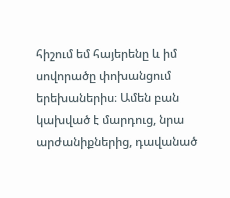հիշում եմ հայերենը և իմ սովորածը փոխանցում երեխաներիս։ Ամեն բան կախված է մարդուց, նրա արժանիքներից, դավանած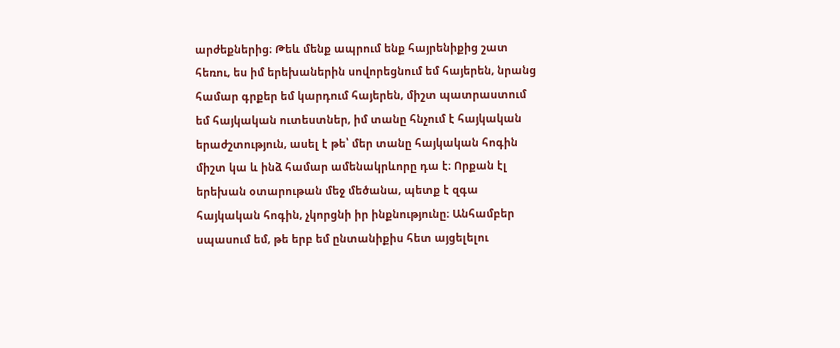արժեքներից։ Թեև մենք ապրում ենք հայրենիքից շատ հեռու, ես իմ երեխաներին սովորեցնում եմ հայերեն, նրանց համար գրքեր եմ կարդում հայերեն, միշտ պատրաստում եմ հայկական ուտեստներ, իմ տանը հնչում է հայկական երաժշտություն, ասել է թե՝ մեր տանը հայկական հոգին միշտ կա և ինձ համար ամենակրևորը դա է։ Որքան էլ երեխան օտարութան մեջ մեծանա, պետք է զգա հայկական հոգին, չկորցնի իր ինքնությունը։ Անհամբեր սպասում եմ, թե երբ եմ ընտանիքիս հետ այցելելու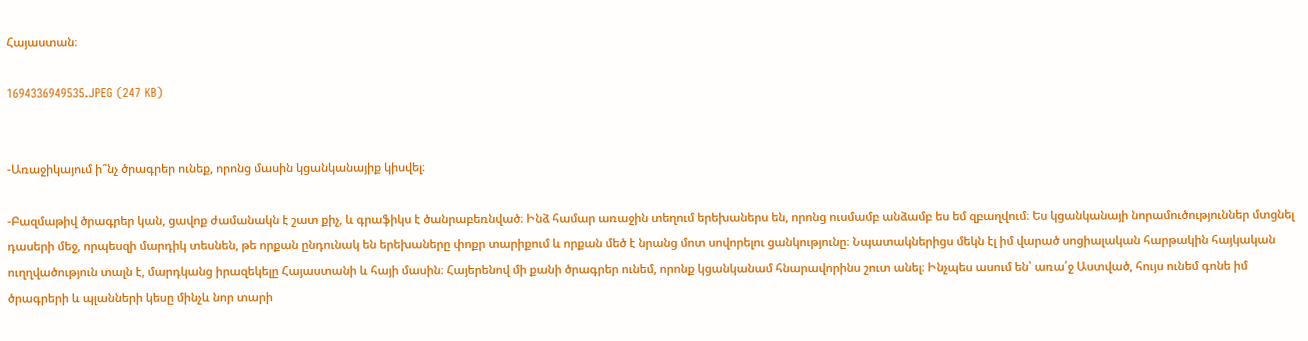Հայաստան։

1694336949535.JPEG (247 KB)


-Առաջիկայում ի՞նչ ծրագրեր ունեք, որոնց մասին կցանկանայիք կիսվել։

-Բազմաթիվ ծրագրեր կան, ցավոք ժամանակն է շատ քիչ, և գրաֆիկս է ծանրաբեռնված։ Ինձ համար առաջին տեղում երեխաներս են, որոնց ուսմամբ անձամբ ես եմ զբաղվում։ Ես կցանկանայի նորամուծություններ մտցնել դասերի մեջ, որպեսզի մարդիկ տեսնեն, թե որքան ընդունակ են երեխաները փոքր տարիքում և որքան մեծ է նրանց մոտ սովորելու ցանկությունը։ Նպատակներիցս մեկն էլ իմ վարած սոցիալական հարթակին հայկական ուղղվածություն տալն է, մարդկանց իրազեկելը Հայաստանի և հայի մասին։ Հայերենով մի քանի ծրագրեր ունեմ, որոնք կցանկանամ հնարավորինս շուտ անել։ Ինչպես ասում են՝ առա՛ջ Աստված, հույս ունեմ գոնե իմ ծրագրերի և պլանների կեսը մինչև նոր տարի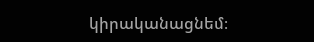կիրականացնեմ։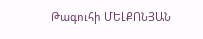Թագուհի ՄԵԼՔՈՆՅԱՆ